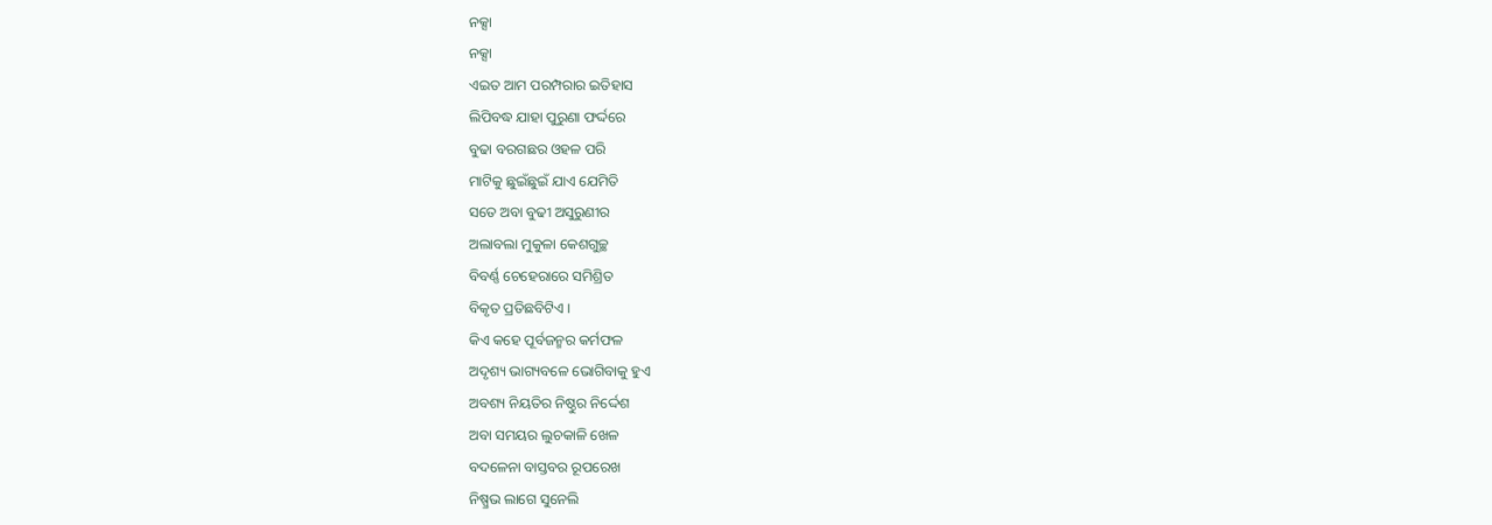ନକ୍ସା
ନକ୍ସା
ଏଇତ ଆମ ପରମ୍ପରାର ଇତିହାସ
ଲିପିବଦ୍ଧ ଯାହା ପୁରୁଣା ଫର୍ଦ୍ଦରେ
ବୁଢା ବରଗଛର ଓହଳ ପରି
ମାଟିକୁ ଛୁଇଁଛୁଇଁ ଯାଏ ଯେମିତି
ସତେ ଅବା ବୁଢୀ ଅସୁରୁଣୀର
ଅଲାବଲା ମୁକୁଳା କେଶଗୁଚ୍ଛ
ବିବର୍ଣ୍ଣ ଚେହେରାରେ ସମିଶ୍ରିତ
ବିକୃତ ପ୍ରତିଛବିଟିଏ ।
କିଏ କହେ ପୂର୍ବଜନ୍ମର କର୍ମଫଳ
ଅଦୃଶ୍ୟ ଭାଗ୍ୟବଳେ ଭୋଗିବାକୁ ହୁଏ
ଅବଶ୍ୟ ନିୟତିର ନିଷ୍ଠୁର ନିର୍ଦ୍ଦେଶ
ଅବା ସମୟର ଲୁଚକାଳି ଖେଳ
ବଦଳେନା ବାସ୍ତବର ରୂପରେଖ
ନିଷ୍ପ୍ରଭ ଲାଗେ ସୁନେଲି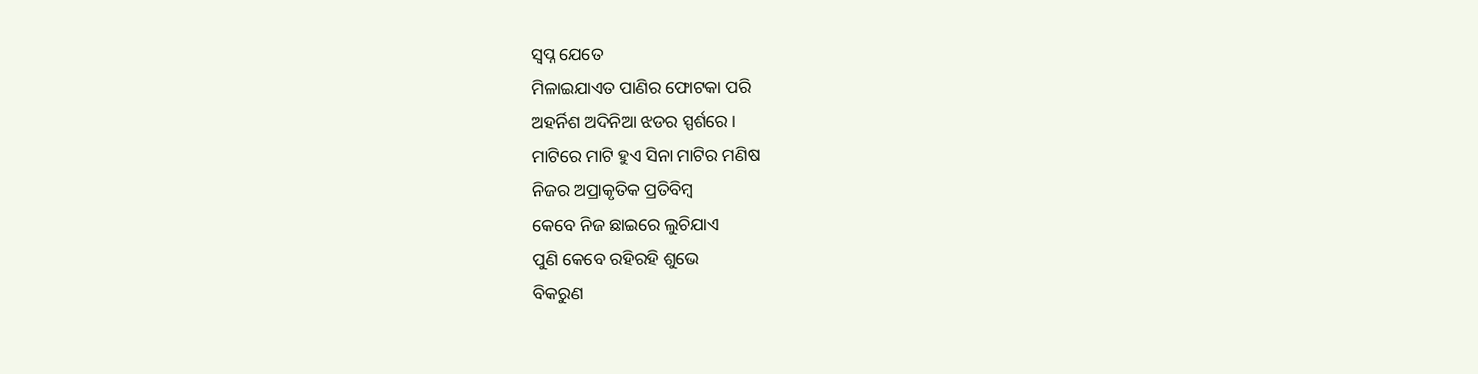ସ୍ବପ୍ନ ଯେତେ
ମିଳାଇଯାଏତ ପାଣିର ଫୋଟକା ପରି
ଅହର୍ନିଶ ଅଦିନିଆ ଝଡର ସ୍ପର୍ଶରେ ।
ମାଟିରେ ମାଟି ହୁଏ ସିନା ମାଟିର ମଣିଷ
ନିଜର ଅପ୍ରାକୃତିକ ପ୍ରତିବିମ୍ବ
କେବେ ନିଜ ଛାଇରେ ଲୁଚିଯାଏ
ପୁଣି କେବେ ରହିରହି ଶୁଭେ
ବିକରୁଣ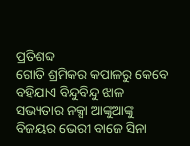ପ୍ରତିଶବ୍ଦ
ଗୋତି ଶ୍ରମିକର କପାଳରୁ କେବେ
ବହିଯାଏ ବିନ୍ଦୁବିନ୍ଦୁ ଝାଳ
ସଭ୍ୟତାର ନକ୍ସା ଆଙ୍କୁଆଙ୍କୁ
ବିଜୟର ଭେରୀ ବାଜେ ସିନା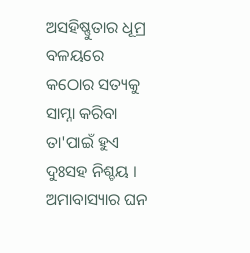ଅସହିଷ୍ଣୁତାର ଧୂମ୍ର ବଳୟରେ
କଠୋର ସତ୍ୟକୁ ସାମ୍ନା କରିବା
ତା'ପାଇଁ ହୁଏ ଦୁଃସହ ନିଶ୍ଚୟ ।
ଅମାବାସ୍ୟାର ଘନ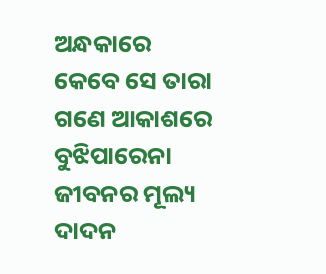ଅନ୍ଧକାରେ
କେବେ ସେ ତାରା ଗଣେ ଆକାଶରେ
ବୁଝିପାରେନା ଜୀବନର ମୂଲ୍ୟ
ଦାଦନ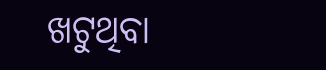ଖଟୁଥିବା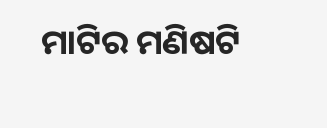ମାଟିର ମଣିଷଟି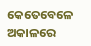କେତେବେଳେ ଅକାଳରେ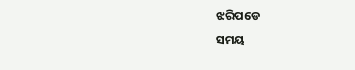ଝରିପଡେ
ସମୟ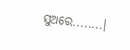ସୁଅରେ........।